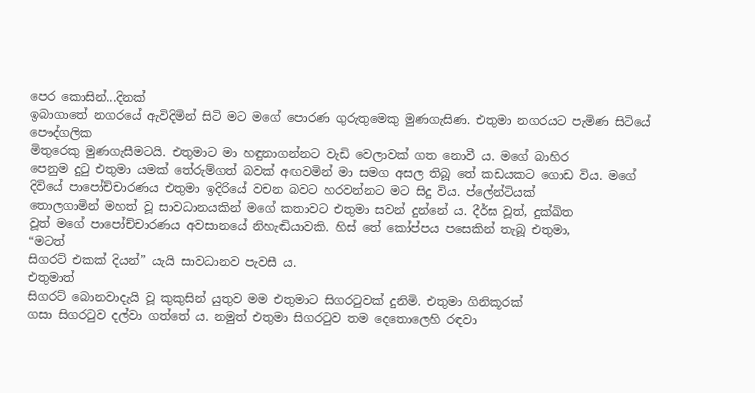පෙර කොසින්...දිනක්
ඉබාගාතේ නගරයේ ඇවිදිමින් සිටි මට මගේ පොරණ ගුරුතුමෙකු මුණගැසිණ. එතුමා නගරයට පැමිණ සිටියේ පෞද්ගලික
මිතුරෙකු මුණගැසීමටයි. එතුමාට මා හඳුනාගන්නට වැඩි වෙලාවක් ගත නොවී ය. මගේ බාහිර
පෙනුම දුටු එතුමා යමක් තේරුම්ගත් බවක් අඟවමින් මා සමග අසල තිබූ තේ කඩයකට ගොඩ විය. මගේ
දිවියේ පාපෝච්චාරණය එතුමා ඉදිරියේ වචන බවට හරවන්නට මට සිදු විය. ප්ලේන්ටියක්
තොලගාමින් මහත් වූ සාවධානයකින් මගේ කතාවට එතුමා සවන් දුන්නේ ය. දීර්ඝ වූත්, දුක්ඛිත
වූත් මගේ පාපෝච්චාරණය අවසානයේ නිහැඬියාවකි. හිස් තේ කෝප්පය පසෙකින් තැබූ එතුමා,
“මටත්
සිගරට් එකක් දියන්” යැයි සාවධානව පැවසී ය.
එතුමාත්
සිගරට් බොනවාදැයි වූ කුකුසින් යුතුව මම එතුමාට සිගරටුවක් දුනිමි. එතුමා ගිනිකූරක්
ගසා සිගරටුව දල්වා ගත්තේ ය. නමුත් එතුමා සිගරටුව තම දෙතොලෙහි රඳවා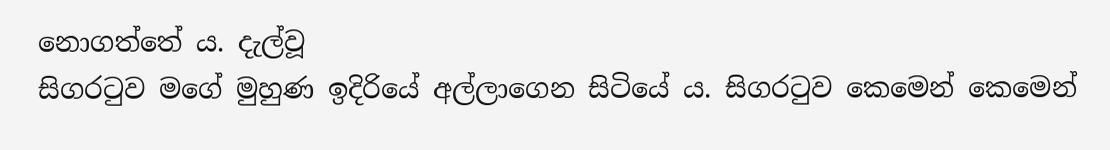නොගත්තේ ය. දැල්වූ
සිගරටුව මගේ මුහුණ ඉදිරියේ අල්ලාගෙන සිටියේ ය. සිගරටුව කෙමෙන් කෙමෙන්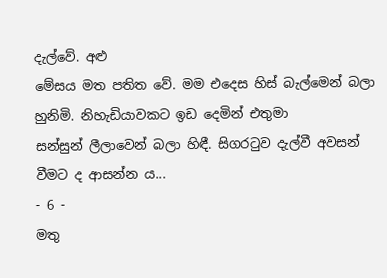දැල්වේ. අළු
මේසය මත පතිත වේ. මම එදෙස හිස් බැල්මෙන් බලා හුනිමි. නිහැඩියාවකට ඉඩ දෙමින් එතුමා
සන්සුන් ලීලාවෙන් බලා හිඳී. සිගරටුව දැල්වී අවසන් වීමට ද ආසන්න ය...
- 6 -
මතු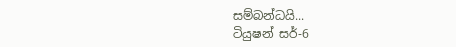සම්බන්ධයි...
ටියුෂන් සර්-6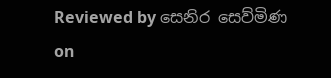Reviewed by සෙනිර සෙව්මිණ
on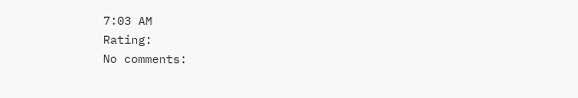7:03 AM
Rating:
No comments: